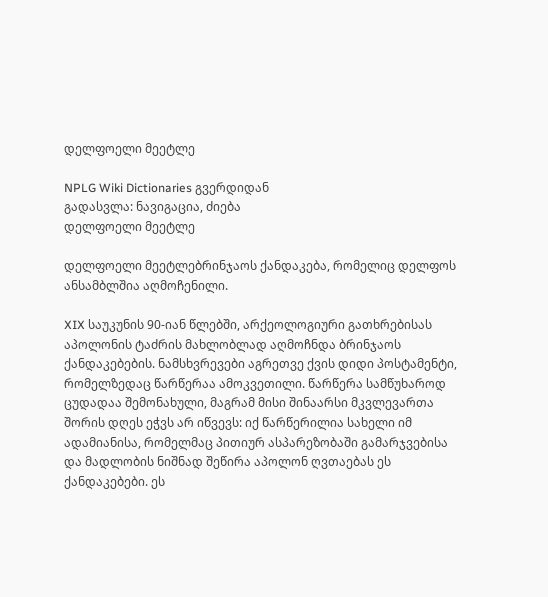დელფოელი მეეტლე

NPLG Wiki Dictionaries გვერდიდან
გადასვლა: ნავიგაცია, ძიება
დელფოელი მეეტლე

დელფოელი მეეტლებრინჯაოს ქანდაკება, რომელიც დელფოს ანსამბლშია აღმოჩენილი.

XIX საუკუნის 90-იან წლებში, არქეოლოგიური გათხრებისას აპოლონის ტაძრის მახლობლად აღმოჩნდა ბრინჯაოს ქანდაკებების. ნამსხვრევები აგრეთვე ქვის დიდი პოსტამენტი, რომელზედაც წარწერაა ამოკვეთილი. წარწერა სამწუხაროდ ცუდადაა შემონახული, მაგრამ მისი შინაარსი მკვლევართა შორის დღეს ეჭვს არ იწვევს: იქ წარწერილია სახელი იმ ადამიანისა, რომელმაც პითიურ ასპარეზობაში გამარჯვებისა და მადლობის ნიშნად შეწირა აპოლონ ღვთაებას ეს ქანდაკებები. ეს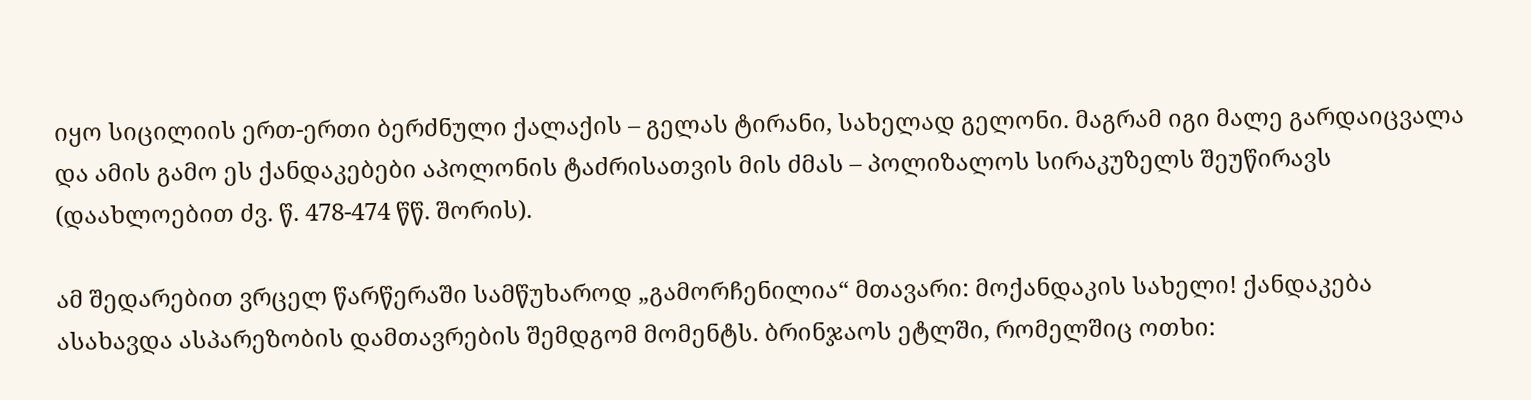იყო სიცილიის ერთ-ერთი ბერძნული ქალაქის – გელას ტირანი, სახელად გელონი. მაგრამ იგი მალე გარდაიცვალა და ამის გამო ეს ქანდაკებები აპოლონის ტაძრისათვის მის ძმას – პოლიზალოს სირაკუზელს შეუწირავს (დაახლოებით ძვ. წ. 478-474 წწ. შორის).

ამ შედარებით ვრცელ წარწერაში სამწუხაროდ „გამორჩენილია“ მთავარი: მოქანდაკის სახელი! ქანდაკება ასახავდა ასპარეზობის დამთავრების შემდგომ მომენტს. ბრინჯაოს ეტლში, რომელშიც ოთხი: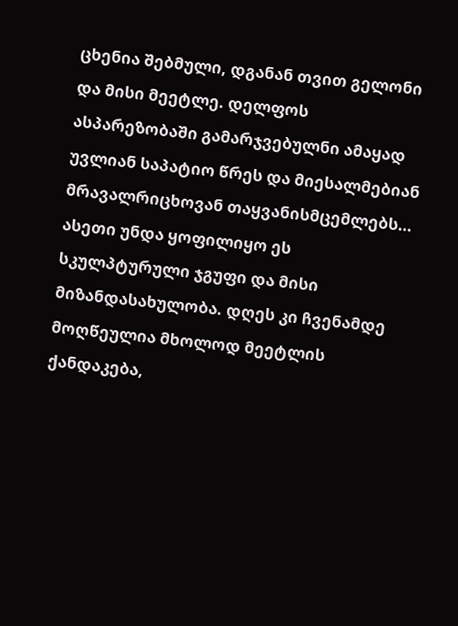ცხენია შებმული, დგანან თვით გელონი და მისი მეეტლე. დელფოს ასპარეზობაში გამარჯვებულნი ამაყად უვლიან საპატიო წრეს და მიესალმებიან მრავალრიცხოვან თაყვანისმცემლებს… ასეთი უნდა ყოფილიყო ეს სკულპტურული ჯგუფი და მისი მიზანდასახულობა. დღეს კი ჩვენამდე მოღწეულია მხოლოდ მეეტლის ქანდაკება,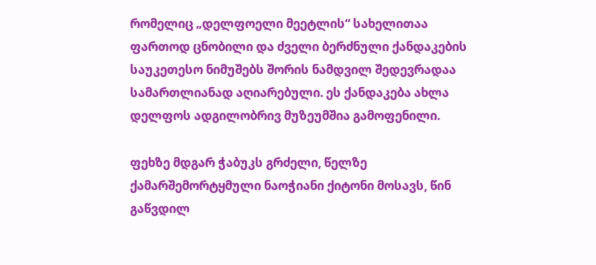რომელიც „დელფოელი მეეტლის“ სახელითაა ფართოდ ცნობილი და ძველი ბერძნული ქანდაკების საუკეთესო ნიმუშებს შორის ნამდვილ შედევრადაა სამართლიანად აღიარებული. ეს ქანდაკება ახლა დელფოს ადგილობრივ მუზეუმშია გამოფენილი.

ფეხზე მდგარ ჭაბუკს გრძელი, წელზე ქამარშემორტყმული ნაოჭიანი ქიტონი მოსავს, წინ გაწვდილ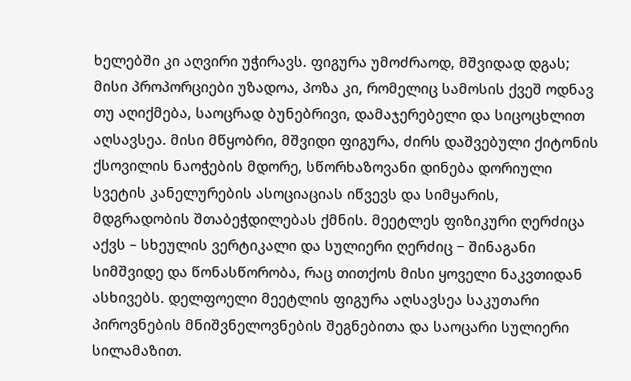ხელებში კი აღვირი უჭირავს. ფიგურა უმოძრაოდ, მშვიდად დგას; მისი პროპორციები უზადოა, პოზა კი, რომელიც სამოსის ქვეშ ოდნავ თუ აღიქმება, საოცრად ბუნებრივი, დამაჯერებელი და სიცოცხლით აღსავსეა. მისი მწყობრი, მშვიდი ფიგურა, ძირს დაშვებული ქიტონის ქსოვილის ნაოჭების მდორე, სწორხაზოვანი დინება დორიული სვეტის კანელურების ასოციაციას იწვევს და სიმყარის, მდგრადობის შთაბეჭდილებას ქმნის. მეეტლეს ფიზიკური ღერძიცა აქვს – სხეულის ვერტიკალი და სულიერი ღერძიც − შინაგანი სიმშვიდე და წონასწორობა, რაც თითქოს მისი ყოველი ნაკვთიდან ასხივებს. დელფოელი მეეტლის ფიგურა აღსავსეა საკუთარი პიროვნების მნიშვნელოვნების შეგნებითა და საოცარი სულიერი სილამაზით.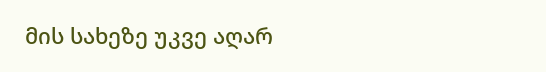მის სახეზე უკვე აღარ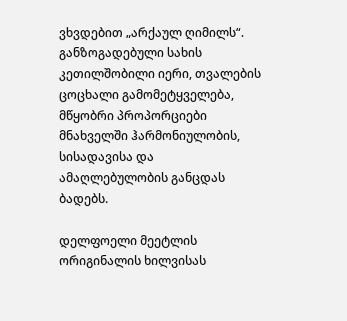ვხვდებით „არქაულ ღიმილს“. განზოგადებული სახის კეთილშობილი იერი, თვალების ცოცხალი გამომეტყველება, მწყობრი პროპორციები მნახველში ჰარმონიულობის, სისადავისა და ამაღლებულობის განცდას ბადებს.

დელფოელი მეეტლის ორიგინალის ხილვისას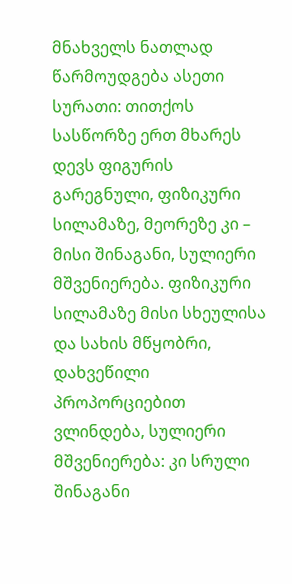მნახველს ნათლად წარმოუდგება ასეთი სურათი: თითქოს სასწორზე ერთ მხარეს დევს ფიგურის გარეგნული, ფიზიკური სილამაზე, მეორეზე კი – მისი შინაგანი, სულიერი მშვენიერება. ფიზიკური სილამაზე მისი სხეულისა და სახის მწყობრი, დახვეწილი პროპორციებით ვლინდება, სულიერი მშვენიერება: კი სრული შინაგანი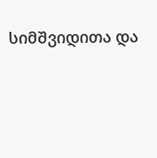სიმშვიდითა და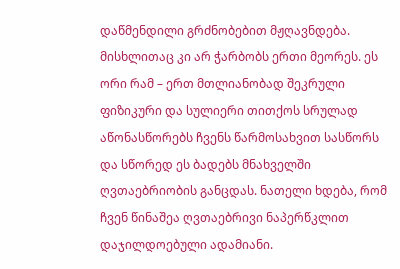დაწმენდილი გრძნობებით მჟღავნდება. მისხლითაც კი არ ჭარბობს ერთი მეორეს. ეს ორი რამ – ერთ მთლიანობად შეკრული ფიზიკური და სულიერი თითქოს სრულად აწონასწორებს ჩვენს წარმოსახვით სასწორს და სწორედ ეს ბადებს მნახველში ღვთაებრიობის განცდას. ნათელი ხდება, რომ ჩვენ წინაშეა ღვთაებრივი ნაპერწკლით დაჯილდოებული ადამიანი.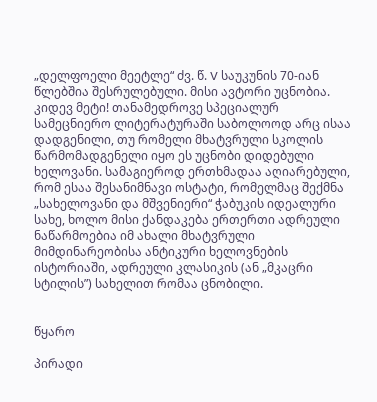„დელფოელი მეეტლე“ ძვ. წ. V საუკუნის 70-იან წლებშია შესრულებული. მისი ავტორი უცნობია. კიდევ მეტი! თანამედროვე სპეციალურ სამეცნიერო ლიტერატურაში საბოლოოდ არც ისაა დადგენილი, თუ რომელი მხატვრული სკოლის წარმომადგენელი იყო ეს უცნობი დიდებული ხელოვანი. სამაგიეროდ ერთხმადაა აღიარებული, რომ ესაა შესანიმნავი ოსტატი, რომელმაც შექმნა „სახელოვანი და მშვენიერი“ ჭაბუკის იდეალური სახე, ხოლო მისი ქანდაკება ერთერთი ადრეული ნაწარმოებია იმ ახალი მხატვრული მიმდინარეობისა ანტიკური ხელოვნების ისტორიაში, ადრეული კლასიკის (ან „მკაცრი სტილის”) სახელით რომაა ცნობილი.


წყარო

პირადი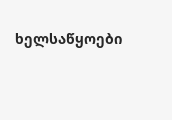ხელსაწყოები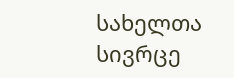სახელთა სივრცე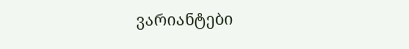ვარიანტები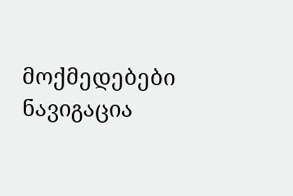მოქმედებები
ნავიგაცია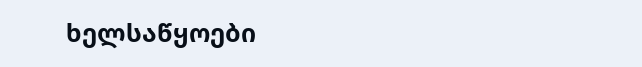ხელსაწყოები